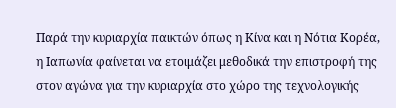Παρά την κυριαρχία παικτών όπως η Κίνα και η Νότια Κορέα, η Ιαπωνία φαίνεται να ετοιμάζει μεθοδικά την επιστροφή της στον αγώνα για την κυριαρχία στο χώρο της τεχνολογικής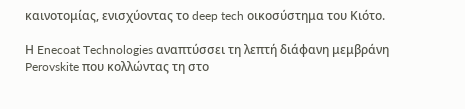καινοτομίας, ενισχύοντας το deep tech οικοσύστημα του Κιότο.

Η Enecoat Technologies αναπτύσσει τη λεπτή διάφανη μεμβράνη Perovskite που κολλώντας τη στο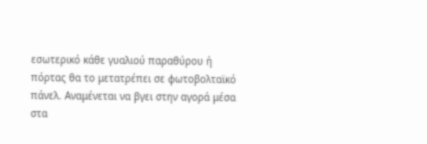εσωτερικό κάθε γυαλιού παραθύρου ή πόρτας θα το μετατρέπει σε φωτοβολταϊκό πάνελ. Αναμένεται να βγει στην αγορά μέσα στα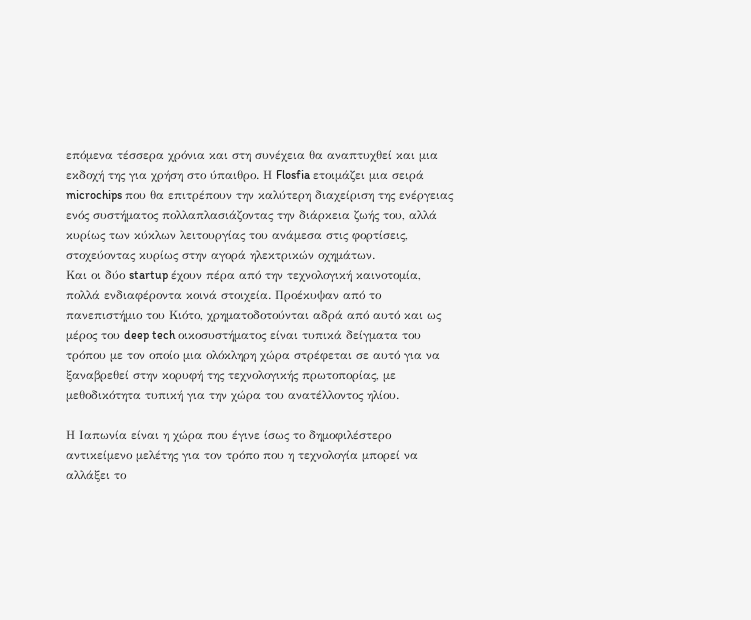επόμενα τέσσερα χρόνια και στη συνέχεια θα αναπτυχθεί και μια εκδοχή της για χρήση στο ύπαιθρο. Η Flosfia ετοιμάζει μια σειρά microchips που θα επιτρέπουν την καλύτερη διαχείριση της ενέργειας ενός συστήματος πολλαπλασιάζοντας την διάρκεια ζωής του, αλλά κυρίως των κύκλων λειτουργίας του ανάμεσα στις φορτίσεις, στοχεύοντας κυρίως στην αγορά ηλεκτρικών οχημάτων.
Και οι δύο startup έχουν πέρα από την τεχνολογική καινοτομία, πολλά ενδιαφέροντα κοινά στοιχεία. Προέκυψαν από το πανεπιστήμιο του Κιότο, χρηματοδοτούνται αδρά από αυτό και ως μέρος του deep tech οικοσυστήματος είναι τυπικά δείγματα του τρόπου με τον οποίο μια ολόκληρη χώρα στρέφεται σε αυτό για να ξαναβρεθεί στην κορυφή της τεχνολογικής πρωτοπορίας, με μεθοδικότητα τυπική για την χώρα του ανατέλλοντος ηλίου.

Η Ιαπωνία είναι η χώρα που έγινε ίσως το δημοφιλέστερο αντικείμενο μελέτης για τον τρόπο που η τεχνολογία μπορεί να αλλάξει το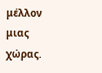μέλλον μιας χώρας.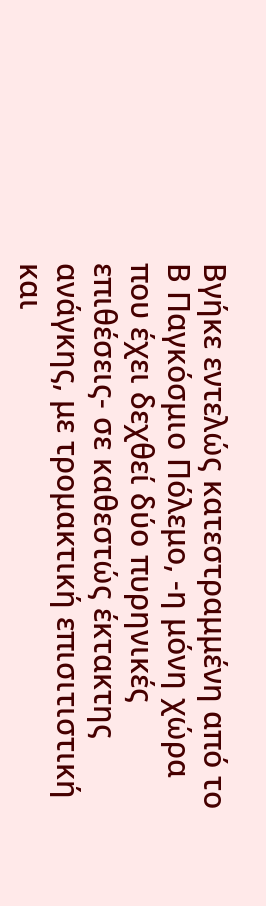Βγήκε εντελώς κατεστραμμένη από το Β Παγκόσμιο Πόλεμο, -η μόνη χώρα που έχει δεχθεί δύο πυρηνικές επιθέσεις- σε καθεστώς έκτακτης ανάγκης, με τρομακτική επισιτιστική και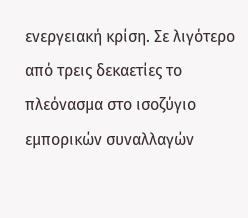ενεργειακή κρίση. Σε λιγότερο από τρεις δεκαετίες το πλεόνασμα στο ισοζύγιο εμπορικών συναλλαγών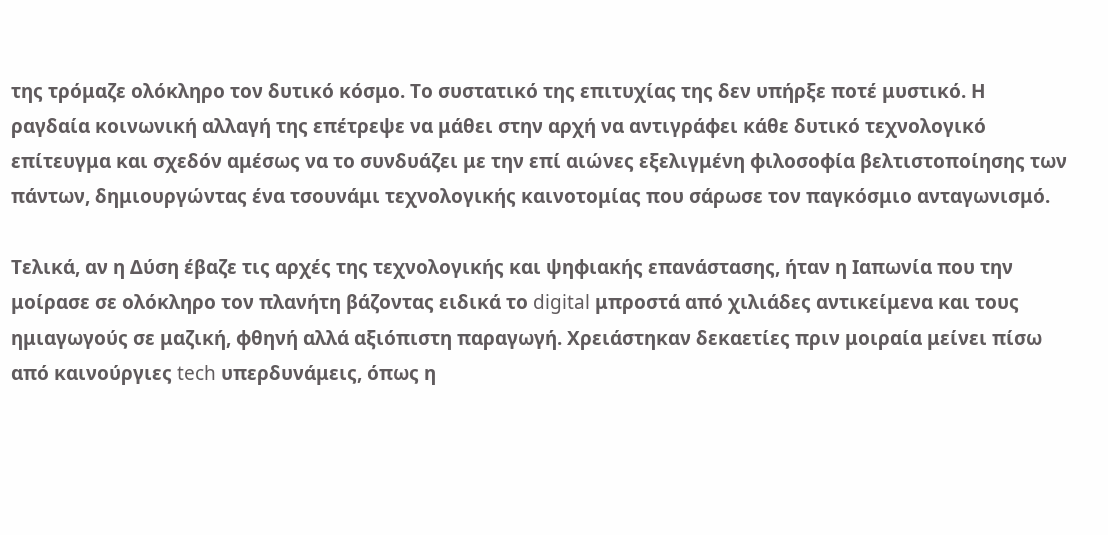της τρόμαζε ολόκληρο τον δυτικό κόσμο. Το συστατικό της επιτυχίας της δεν υπήρξε ποτέ μυστικό. Η ραγδαία κοινωνική αλλαγή της επέτρεψε να μάθει στην αρχή να αντιγράφει κάθε δυτικό τεχνολογικό επίτευγμα και σχεδόν αμέσως να το συνδυάζει με την επί αιώνες εξελιγμένη φιλοσοφία βελτιστοποίησης των πάντων, δημιουργώντας ένα τσουνάμι τεχνολογικής καινοτομίας που σάρωσε τον παγκόσμιο ανταγωνισμό.

Τελικά, αν η Δύση έβαζε τις αρχές της τεχνολογικής και ψηφιακής επανάστασης, ήταν η Ιαπωνία που την μοίρασε σε ολόκληρο τον πλανήτη βάζοντας ειδικά το digital μπροστά από χιλιάδες αντικείμενα και τους ημιαγωγούς σε μαζική, φθηνή αλλά αξιόπιστη παραγωγή. Χρειάστηκαν δεκαετίες πριν μοιραία μείνει πίσω από καινούργιες tech υπερδυνάμεις, όπως η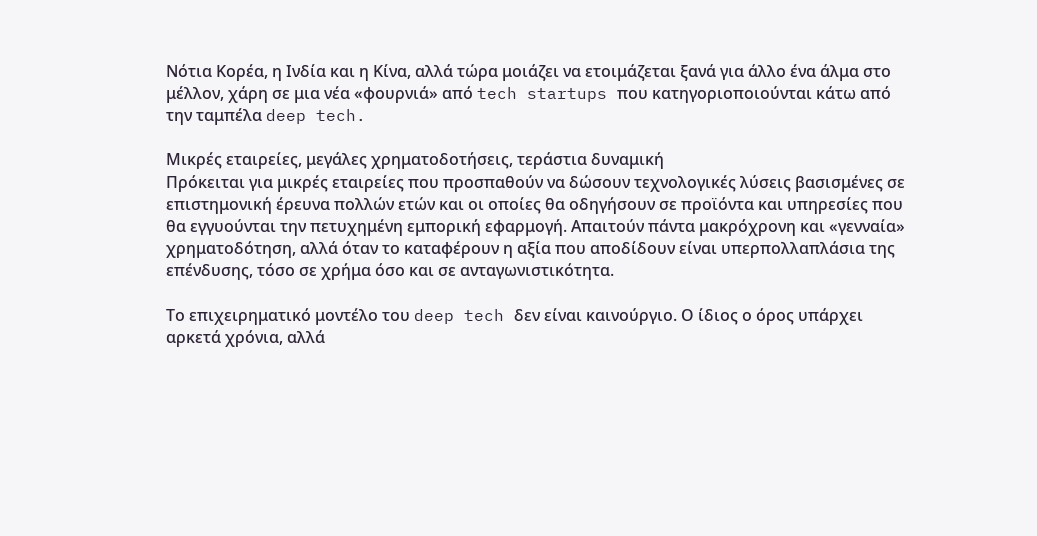Νότια Κορέα, η Ινδία και η Κίνα, αλλά τώρα μοιάζει να ετοιμάζεται ξανά για άλλο ένα άλμα στο μέλλον, χάρη σε μια νέα «φουρνιά» από tech startups που κατηγοριοποιούνται κάτω από την ταμπέλα deep tech.

Μικρές εταιρείες, μεγάλες χρηματοδοτήσεις, τεράστια δυναμική
Πρόκειται για μικρές εταιρείες που προσπαθούν να δώσουν τεχνολογικές λύσεις βασισμένες σε επιστημονική έρευνα πολλών ετών και οι οποίες θα οδηγήσουν σε προϊόντα και υπηρεσίες που θα εγγυούνται την πετυχημένη εμπορική εφαρμογή. Απαιτούν πάντα μακρόχρονη και «γενναία» χρηματοδότηση, αλλά όταν το καταφέρουν η αξία που αποδίδουν είναι υπερπολλαπλάσια της επένδυσης, τόσο σε χρήμα όσο και σε ανταγωνιστικότητα.

Το επιχειρηματικό μοντέλο του deep tech δεν είναι καινούργιο. Ο ίδιος ο όρος υπάρχει αρκετά χρόνια, αλλά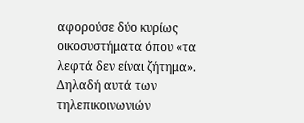αφορούσε δύο κυρίως οικοσυστήματα όπου «τα λεφτά δεν είναι ζήτημα». Δηλαδή αυτά των τηλεπικοινωνιών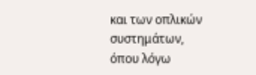και των οπλικών συστημάτων, όπου λόγω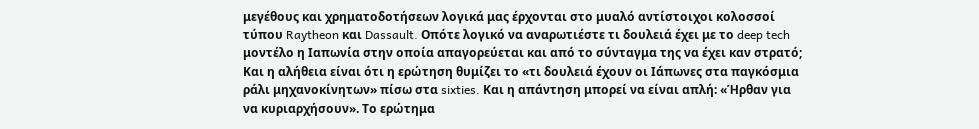μεγέθους και χρηματοδοτήσεων λογικά μας έρχονται στο μυαλό αντίστοιχοι κολοσσοί τύπου Raytheon και Dassault. Οπότε λογικό να αναρωτιέστε τι δουλειά έχει με το deep tech μοντέλο η Ιαπωνία στην οποία απαγορεύεται και από το σύνταγμα της να έχει καν στρατό; Και η αλήθεια είναι ότι η ερώτηση θυμίζει το «τι δουλειά έχουν οι Ιάπωνες στα παγκόσμια ράλι μηχανοκίνητων» πίσω στα sixties. Και η απάντηση μπορεί να είναι απλή: «Ήρθαν για να κυριαρχήσουν». Το ερώτημα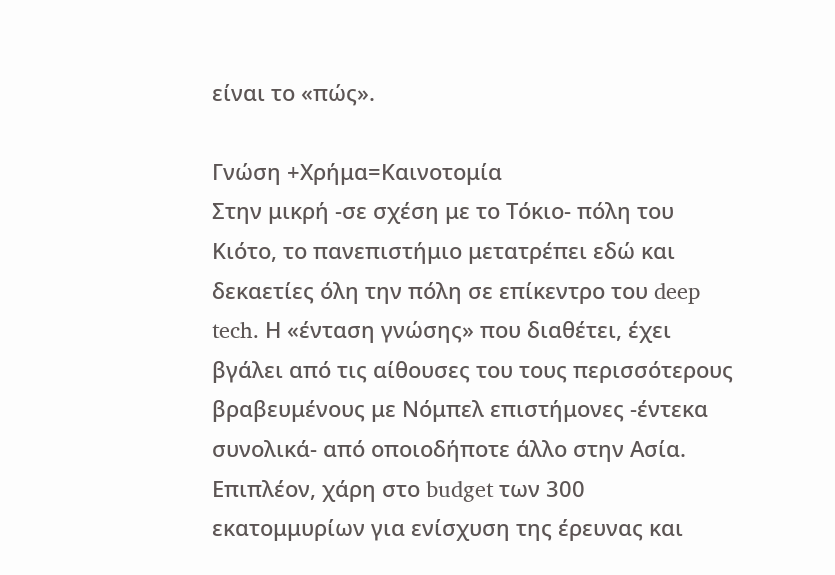είναι το «πώς».

Γνώση +Χρήμα=Καινοτομία
Στην μικρή -σε σχέση με το Τόκιο- πόλη του Κιότο, το πανεπιστήμιο μετατρέπει εδώ και δεκαετίες όλη την πόλη σε επίκεντρο του deep tech. Η «ένταση γνώσης» που διαθέτει, έχει βγάλει από τις αίθουσες του τους περισσότερους βραβευμένους με Νόμπελ επιστήμονες -έντεκα συνολικά- από οποιοδήποτε άλλο στην Ασία. Επιπλέον, χάρη στο budget των 300 εκατομμυρίων για ενίσχυση της έρευνας και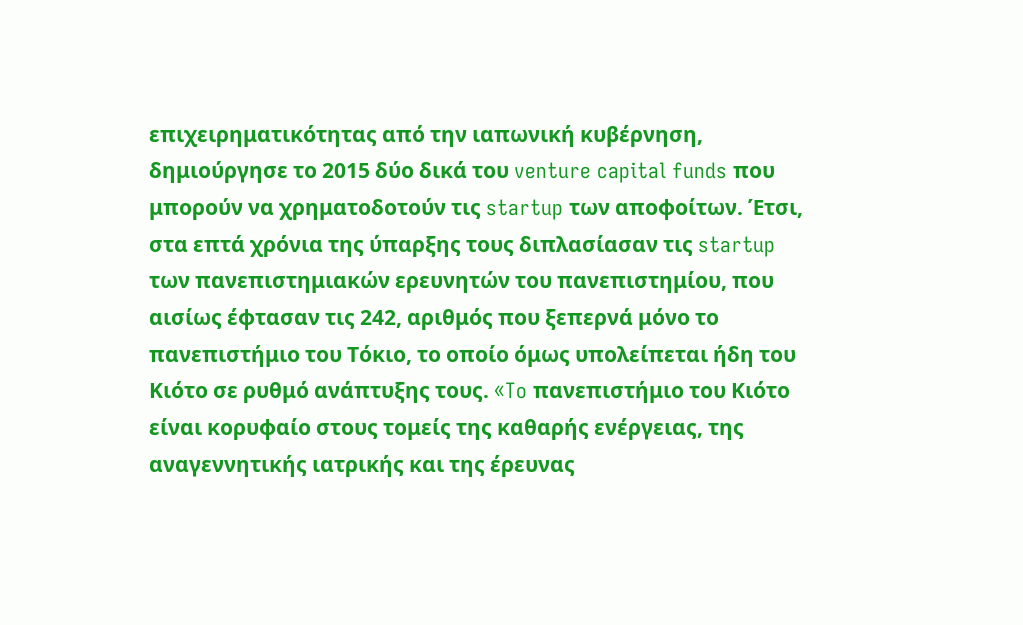επιχειρηματικότητας από την ιαπωνική κυβέρνηση, δημιούργησε το 2015 δύο δικά του venture capital funds που μπορούν να χρηματοδοτούν τις startup των αποφοίτων. Έτσι, στα επτά χρόνια της ύπαρξης τους διπλασίασαν τις startup των πανεπιστημιακών ερευνητών του πανεπιστημίου, που αισίως έφτασαν τις 242, αριθμός που ξεπερνά μόνο το πανεπιστήμιο του Τόκιο, το οποίο όμως υπολείπεται ήδη του Κιότο σε ρυθμό ανάπτυξης τους. «To πανεπιστήμιο του Κιότο είναι κορυφαίο στους τομείς της καθαρής ενέργειας, της αναγεννητικής ιατρικής και της έρευνας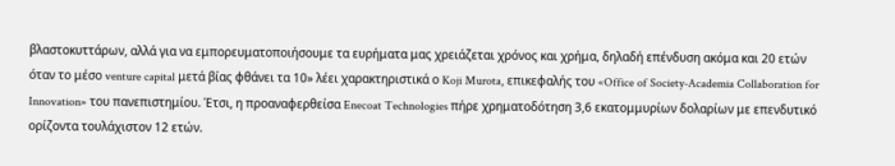βλαστοκυττάρων, αλλά για να εμπορευματοποιήσουμε τα ευρήματα μας χρειάζεται χρόνος και χρήμα, δηλαδή επένδυση ακόμα και 20 ετών όταν το μέσο venture capital μετά βίας φθάνει τα 10» λέει χαρακτηριστικά ο Koji Murota, επικεφαλής του «Office of Society-Academia Collaboration for Innovation» του πανεπιστημίου. Έτσι, η προαναφερθείσα Enecoat Technologies πήρε χρηματοδότηση 3,6 εκατομμυρίων δολαρίων με επενδυτικό ορίζοντα τουλάχιστον 12 ετών.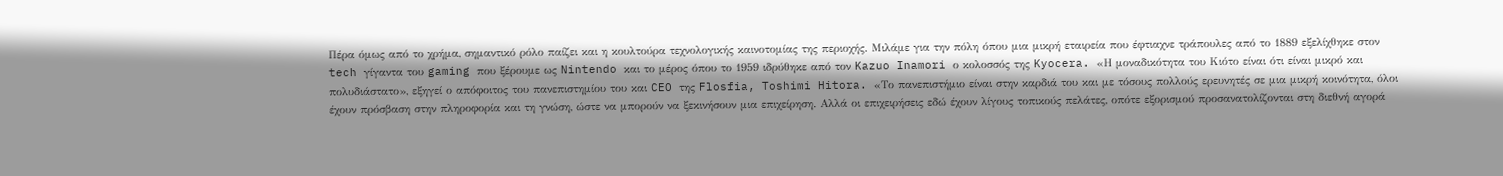Πέρα όμως από το χρήμα, σημαντικό ρόλο παίζει και η κουλτούρα τεχνολογικής καινοτομίας της περιοχής. Μιλάμε για την πόλη όπου μια μικρή εταιρεία που έφτιαχνε τράπουλες από το 1889 εξελίχθηκε στον tech γίγαντα του gaming που ξέρουμε ως Nintendo και το μέρος όπου το 1959 ιδρύθηκε από τον Kazuo Inamori ο κολοσσός της Kyocera. «Η μοναδικότητα του Κιότο είναι ότι είναι μικρό και πολυδιάστατο», εξηγεί ο απόφοιτος του πανεπιστημίου του και CEO της Flosfia, Toshimi Hitora. «Το πανεπιστήμιο είναι στην καρδιά του και με τόσους πολλούς ερευνητές σε μια μικρή κοινότητα, όλοι έχουν πρόσβαση στην πληροφορία και τη γνώση, ώστε να μπορούν να ξεκινήσουν μια επιχείρηση. Αλλά οι επιχειρήσεις εδώ έχουν λίγους τοπικούς πελάτες, οπότε εξορισμού προσανατολίζονται στη διεθνή αγορά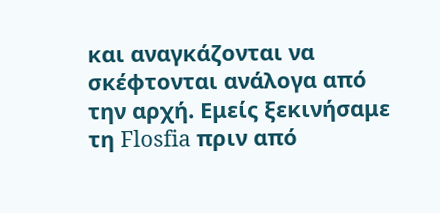και αναγκάζονται να σκέφτονται ανάλογα από την αρχή. Εμείς ξεκινήσαμε τη Flosfia πριν από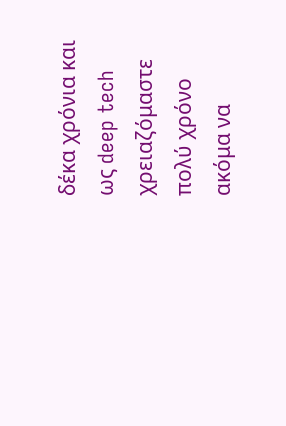δέκα χρόνια και ως deep tech χρειαζόμαστε πολύ χρόνο ακόμα να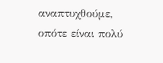αναπτυχθούμε, οπότε είναι πολύ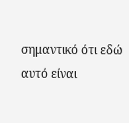σημαντικό ότι εδώ αυτό είναι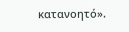κατανοητό».